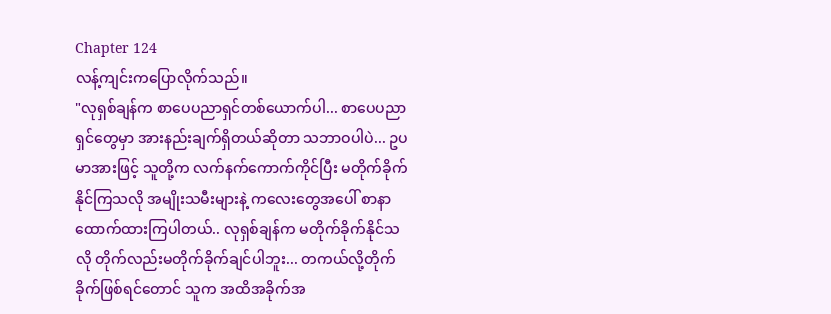Chapter 124
လန့်ကျင်းကပြောလိုက်သည်။
"လုရှစ်ချန်က စာပေပညာရှင်တစ်ယောက်ပါ... စာပေပညာရှင်တွေမှာ အားနည်းချက်ရှိတယ်ဆိုတာ သဘာဝပါပဲ... ဥပမာအားဖြင့် သူတို့က လက်နက်ကောက်ကိုင်ပြီး မတိုက်ခိုက်နိုင်ကြသလို အမျိုးသမီးများနဲ့ ကလေးတွေအပေါ် စာနာထောက်ထားကြပါတယ်.. လုရှစ်ချန်က မတိုက်ခိုက်နိုင်သလို တိုက်လည်းမတိုက်ခိုက်ချင်ပါဘူး... တကယ်လို့တိုက်ခိုက်ဖြစ်ရင်တောင် သူက အထိအခိုက်အ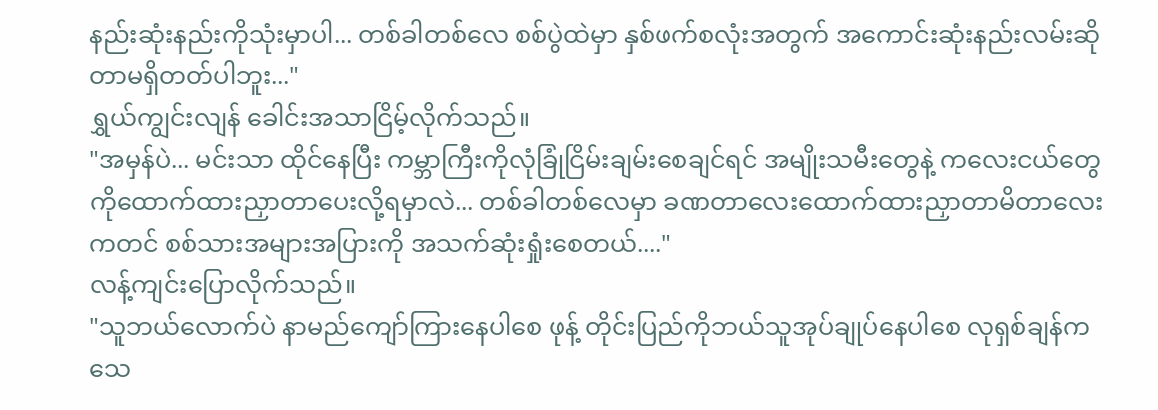နည်းဆုံးနည်းကိုသုံးမှာပါ... တစ်ခါတစ်လေ စစ်ပွဲထဲမှာ နှစ်ဖက်စလုံးအတွက် အကောင်းဆုံးနည်းလမ်းဆိုတာမရှိတတ်ပါဘူး..."
ရွှယ်ကျွင်းလျန် ခေါင်းအသာငြိမ့်လိုက်သည်။
"အမှန်ပဲ... မင်းသာ ထိုင်နေပြီး ကမ္ဘာကြီးကိုလုံခြုံငြိမ်းချမ်းစေချင်ရင် အမျိုးသမီးတွေနဲ့ ကလေးငယ်တွေကိုထောက်ထားညှာတာပေးလို့ရမှာလဲ... တစ်ခါတစ်လေမှာ ခဏတာလေးထောက်ထားညှာတာမိတာလေးကတင် စစ်သားအများအပြားကို အသက်ဆုံးရှုံးစေတယ်...."
လန့်ကျင်းပြောလိုက်သည်။
"သူဘယ်လောက်ပဲ နာမည်ကျော်ကြားနေပါစေ ဖုန့် တိုင်းပြည်ကိုဘယ်သူအုပ်ချုပ်နေပါစေ လုရှစ်ချန်က သေ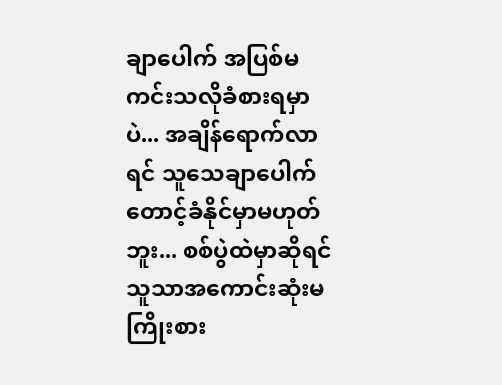ချာပေါက် အပြစ်မကင်းသလိုခံစားရမှာပဲ... အချိန်ရောက်လာရင် သူသေချာပေါက် တောင့်ခံနိုင်မှာမဟုတ်ဘူး... စစ်ပွဲထဲမှာဆိုရင် သူသာအကောင်းဆုံးမကြိုးစား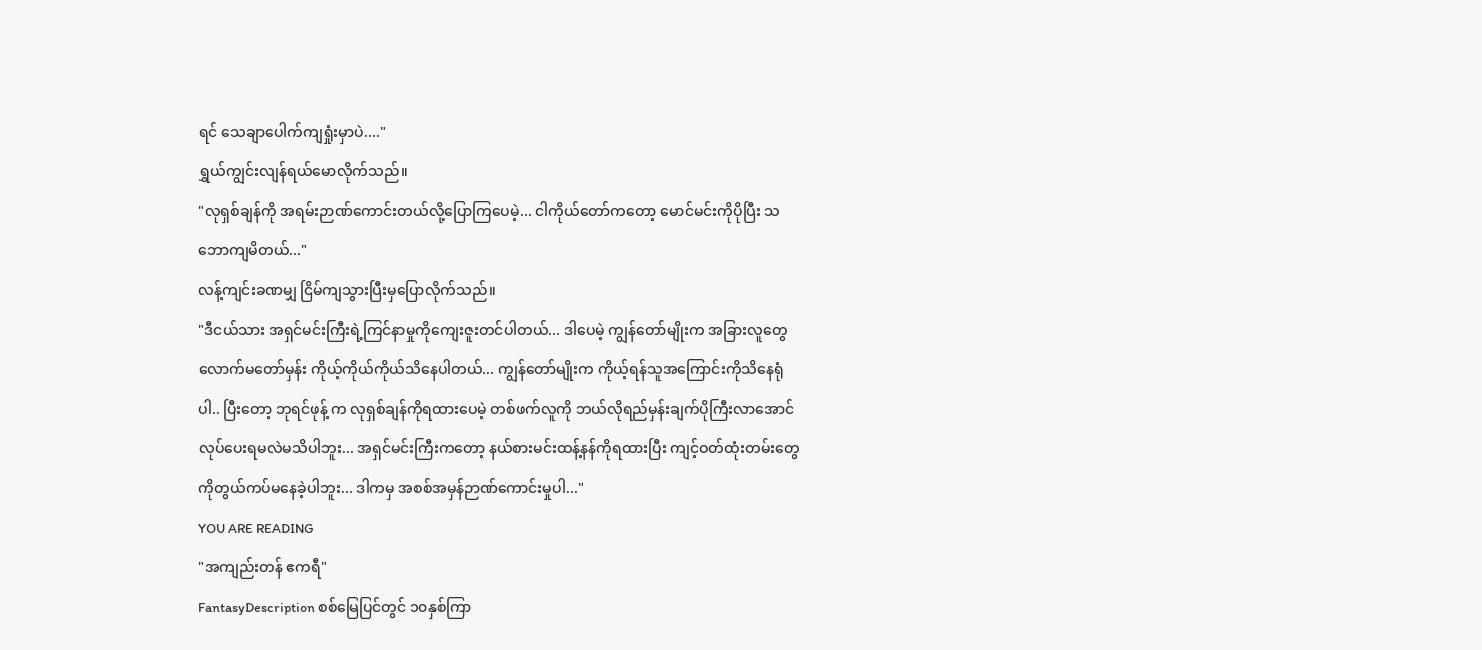ရင် သေချာပေါက်ကျရှုံးမှာပဲ...."
ရွှယ်ကျွင်းလျန်ရယ်မောလိုက်သည်။
"လုရှစ်ချန်ကို အရမ်းဉာဏ်ကောင်းတယ်လို့ပြောကြပေမဲ့... ငါကိုယ်တော်ကတော့ မောင်မင်းကိုပိုပြီး သဘောကျမိတယ်..."
လန့်ကျင်းခဏမျှ ငြိမ်ကျသွားပြီးမှပြောလိုက်သည်။
"ဒီငယ်သား အရှင်မင်းကြီးရဲ့ကြင်နာမှုကိုကျေးဇူးတင်ပါတယ်... ဒါပေမဲ့ ကျွန်တော်မျိုးက အခြားလူတွေလောက်မတော်မှန်း ကိုယ့်ကိုယ်ကိုယ်သိနေပါတယ်... ကျွန်တော်မျိုးက ကိုယ့်ရန်သူအကြောင်းကိုသိနေရုံပါ.. ပြီးတော့ ဘုရင်ဖုန့် က လုရှစ်ချန်ကိုရထားပေမဲ့ တစ်ဖက်လူကို ဘယ်လိုရည်မှန်းချက်ပိုကြီးလာအောင်လုပ်ပေးရမလဲမသိပါဘူး... အရှင်မင်းကြီးကတော့ နယ်စားမင်းထန့်နန်ကိုရထားပြီး ကျင့်ဝတ်ထုံးတမ်းတွေကိုတွယ်ကပ်မနေခဲ့ပါဘူး... ဒါကမှ အစစ်အမှန်ဉာဏ်ကောင်းမှုပါ..."
YOU ARE READING
"အကျည်းတန် ဧကရီ"
FantasyDescription စစ်မြေပြင်တွင် ၁၀နှစ်ကြာ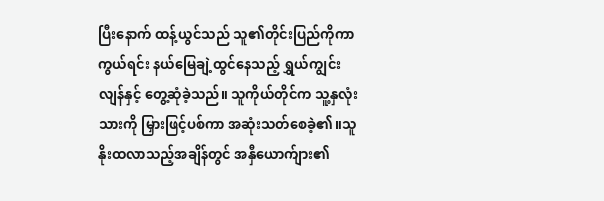ပြီးနောက် ထန့်ယွင်သည် သူ၏တိုင်းပြည်ကိုကာကွယ်ရင်း နယ်မြေချဲ့ထွင်နေသည့် ရွှယ်ကျွင်းလျန်နှင့် တွေ့ဆုံခဲ့သည်။ သူကိုယ်တိုင်က သူ့နှလုံးသားကို မြှားဖြင့်ပစ်ကာ အဆုံးသတ်စေခဲ့၏။သူနိုးထလာသည့်အချိန်တွင် အနှီယောက်ျား၏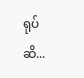ရုပ်ဆိ...